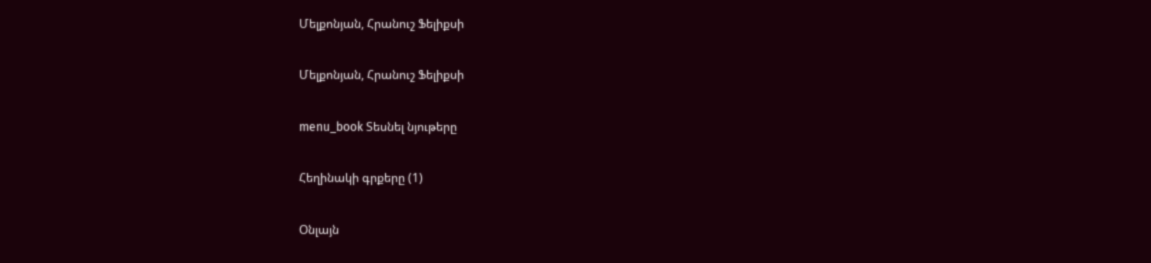Մելքոնյան, Հրանուշ Ֆելիքսի

Մելքոնյան, Հրանուշ Ֆելիքսի

menu_book Տեսնել նյութերը

Հեղինակի գրքերը (1)

Օնլայն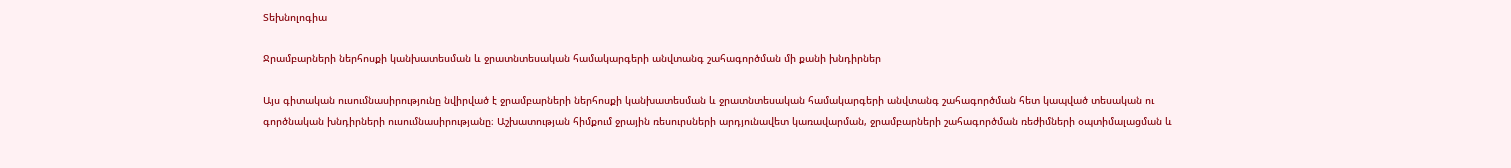Տեխնոլոգիա

Ջրամբարների ներհոսքի կանխատեսման և ջրատնտեսական համակարգերի անվտանգ շահագործման մի քանի խնդիրներ

Այս գիտական ուսումնասիրությունը նվիրված է ջրամբարների ներհոսքի կանխատեսման և ջրատնտեսական համակարգերի անվտանգ շահագործման հետ կապված տեսական ու գործնական խնդիրների ուսումնասիրությանը։ Աշխատության հիմքում ջրային ռեսուրսների արդյունավետ կառավարման, ջրամբարների շահագործման ռեժիմների օպտիմալացման և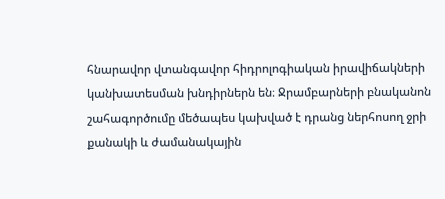հնարավոր վտանգավոր հիդրոլոգիական իրավիճակների կանխատեսման խնդիրներն են։ Ջրամբարների բնականոն շահագործումը մեծապես կախված է դրանց ներհոսող ջրի քանակի և ժամանակային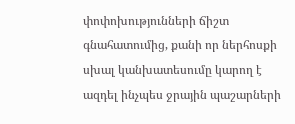փոփոխությունների ճիշտ գնահատումից, քանի որ ներհոսքի սխալ կանխատեսումը կարող է ազդել ինչպես ջրային պաշարների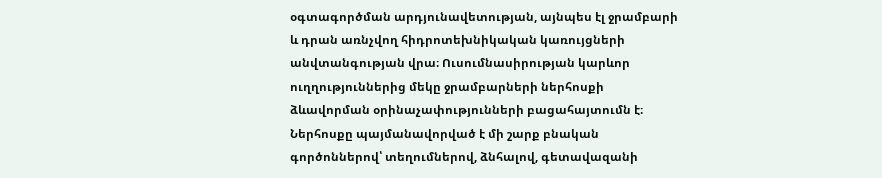օգտագործման արդյունավետության, այնպես էլ ջրամբարի և դրան առնչվող հիդրոտեխնիկական կառույցների անվտանգության վրա։ Ուսումնասիրության կարևոր ուղղություններից մեկը ջրամբարների ներհոսքի ձևավորման օրինաչափությունների բացահայտումն է։ Ներհոսքը պայմանավորված է մի շարք բնական գործոններով՝ տեղումներով, ձնհալով, գետավազանի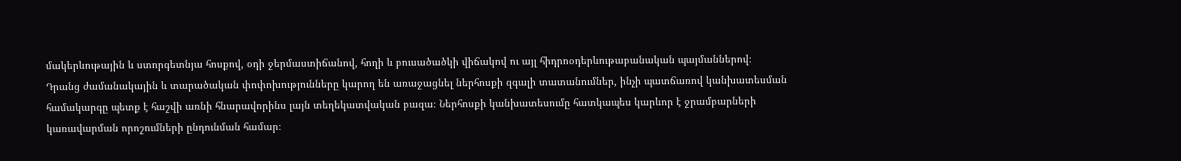մակերևութային և ստորգետնյա հոսքով, օդի ջերմաստիճանով, հողի և բուսածածկի վիճակով ու այլ հիդրոօդերևութաբանական պայմաններով։ Դրանց ժամանակային և տարածական փոփոխությունները կարող են առաջացնել ներհոսքի զգալի տատանումներ, ինչի պատճառով կանխատեսման համակարգը պետք է հաշվի առնի հնարավորինս լայն տեղեկատվական բազա։ Ներհոսքի կանխատեսումը հատկապես կարևոր է ջրամբարների կառավարման որոշումների ընդունման համար։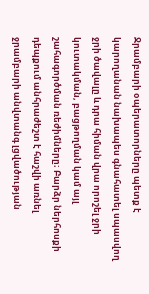Ջրամբարի օպերատորները պետք է կարողանան նախապես գնահատել սպասվող ջրի ծավալը և դրա հիման վրա որոշել ջրի կուտակման, բացթողման կամ այլ շահագործման ռեժիմները։ Բարձր ներհոսքի դեպքում անհրաժեշտ է հաշվի առնել ջրամբարի անվտանգ լցվածության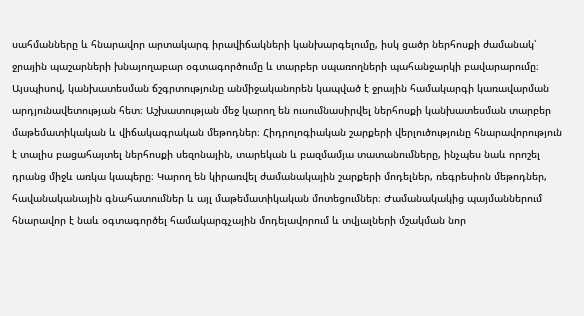սահմանները և հնարավոր արտակարգ իրավիճակների կանխարգելումը, իսկ ցածր ներհոսքի ժամանակ՝ ջրային պաշարների խնայողաբար օգտագործումը և տարբեր սպառողների պահանջարկի բավարարումը։ Այսպիսով, կանխատեսման ճշգրտությունը անմիջականորեն կապված է ջրային համակարգի կառավարման արդյունավետության հետ։ Աշխատության մեջ կարող են ուսումնասիրվել ներհոսքի կանխատեսման տարբեր մաթեմատիկական և վիճակագրական մեթոդներ։ Հիդրոլոգիական շարքերի վերլուծությունը հնարավորություն է տալիս բացահայտել ներհոսքի սեզոնային, տարեկան և բազմամյա տատանումները, ինչպես նաև որոշել դրանց միջև առկա կապերը։ Կարող են կիրառվել ժամանակային շարքերի մոդելներ, ռեգրեսիոն մեթոդներ, հավանականային գնահատումներ և այլ մաթեմատիկական մոտեցումներ։ Ժամանակակից պայմաններում հնարավոր է նաև օգտագործել համակարգչային մոդելավորում և տվյալների մշակման նոր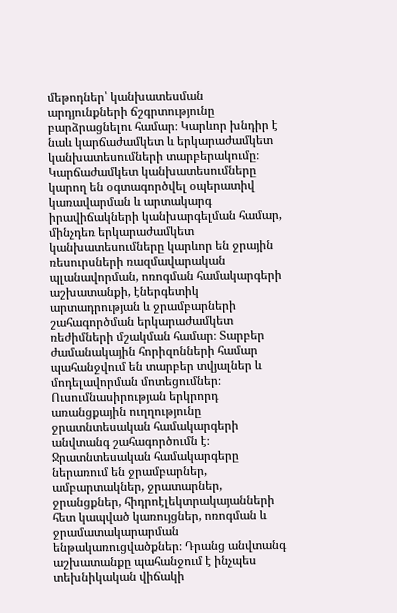մեթոդներ՝ կանխատեսման արդյունքների ճշգրտությունը բարձրացնելու համար։ Կարևոր խնդիր է նաև կարճաժամկետ և երկարաժամկետ կանխատեսումների տարբերակումը։ Կարճաժամկետ կանխատեսումները կարող են օգտագործվել օպերատիվ կառավարման և արտակարգ իրավիճակների կանխարգելման համար, մինչդեռ երկարաժամկետ կանխատեսումները կարևոր են ջրային ռեսուրսների ռազմավարական պլանավորման, ոռոգման համակարգերի աշխատանքի, էներգետիկ արտադրության և ջրամբարների շահագործման երկարաժամկետ ռեժիմների մշակման համար։ Տարբեր ժամանակային հորիզոնների համար պահանջվում են տարբեր տվյալներ և մոդելավորման մոտեցումներ։ Ուսումնասիրության երկրորդ առանցքային ուղղությունը ջրատնտեսական համակարգերի անվտանգ շահագործումն է։ Ջրատնտեսական համակարգերը ներառում են ջրամբարներ, ամբարտակներ, ջրատարներ, ջրանցքներ, հիդրոէլեկտրակայանների հետ կապված կառույցներ, ոռոգման և ջրամատակարարման ենթակառուցվածքներ։ Դրանց անվտանգ աշխատանքը պահանջում է ինչպես տեխնիկական վիճակի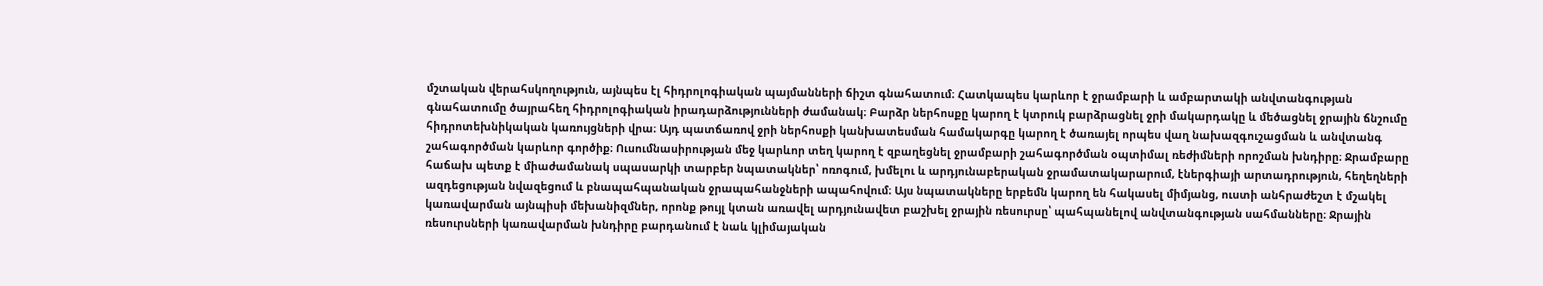մշտական վերահսկողություն, այնպես էլ հիդրոլոգիական պայմանների ճիշտ գնահատում։ Հատկապես կարևոր է ջրամբարի և ամբարտակի անվտանգության գնահատումը ծայրահեղ հիդրոլոգիական իրադարձությունների ժամանակ։ Բարձր ներհոսքը կարող է կտրուկ բարձրացնել ջրի մակարդակը և մեծացնել ջրային ճնշումը հիդրոտեխնիկական կառույցների վրա։ Այդ պատճառով ջրի ներհոսքի կանխատեսման համակարգը կարող է ծառայել որպես վաղ նախազգուշացման և անվտանգ շահագործման կարևոր գործիք։ Ուսումնասիրության մեջ կարևոր տեղ կարող է զբաղեցնել ջրամբարի շահագործման օպտիմալ ռեժիմների որոշման խնդիրը։ Ջրամբարը հաճախ պետք է միաժամանակ սպասարկի տարբեր նպատակներ՝ ոռոգում, խմելու և արդյունաբերական ջրամատակարարում, էներգիայի արտադրություն, հեղեղների ազդեցության նվազեցում և բնապահպանական ջրապահանջների ապահովում։ Այս նպատակները երբեմն կարող են հակասել միմյանց, ուստի անհրաժեշտ է մշակել կառավարման այնպիսի մեխանիզմներ, որոնք թույլ կտան առավել արդյունավետ բաշխել ջրային ռեսուրսը՝ պահպանելով անվտանգության սահմանները։ Ջրային ռեսուրսների կառավարման խնդիրը բարդանում է նաև կլիմայական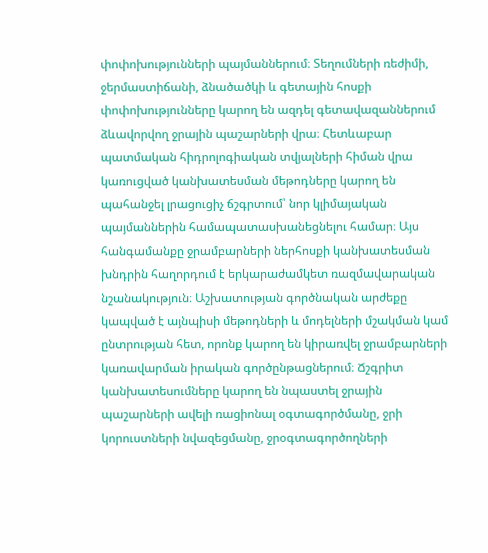փոփոխությունների պայմաններում։ Տեղումների ռեժիմի, ջերմաստիճանի, ձնածածկի և գետային հոսքի փոփոխությունները կարող են ազդել գետավազաններում ձևավորվող ջրային պաշարների վրա։ Հետևաբար պատմական հիդրոլոգիական տվյալների հիման վրա կառուցված կանխատեսման մեթոդները կարող են պահանջել լրացուցիչ ճշգրտում՝ նոր կլիմայական պայմաններին համապատասխանեցնելու համար։ Այս հանգամանքը ջրամբարների ներհոսքի կանխատեսման խնդրին հաղորդում է երկարաժամկետ ռազմավարական նշանակություն։ Աշխատության գործնական արժեքը կապված է այնպիսի մեթոդների և մոդելների մշակման կամ ընտրության հետ, որոնք կարող են կիրառվել ջրամբարների կառավարման իրական գործընթացներում։ Ճշգրիտ կանխատեսումները կարող են նպաստել ջրային պաշարների ավելի ռացիոնալ օգտագործմանը, ջրի կորուստների նվազեցմանը, ջրօգտագործողների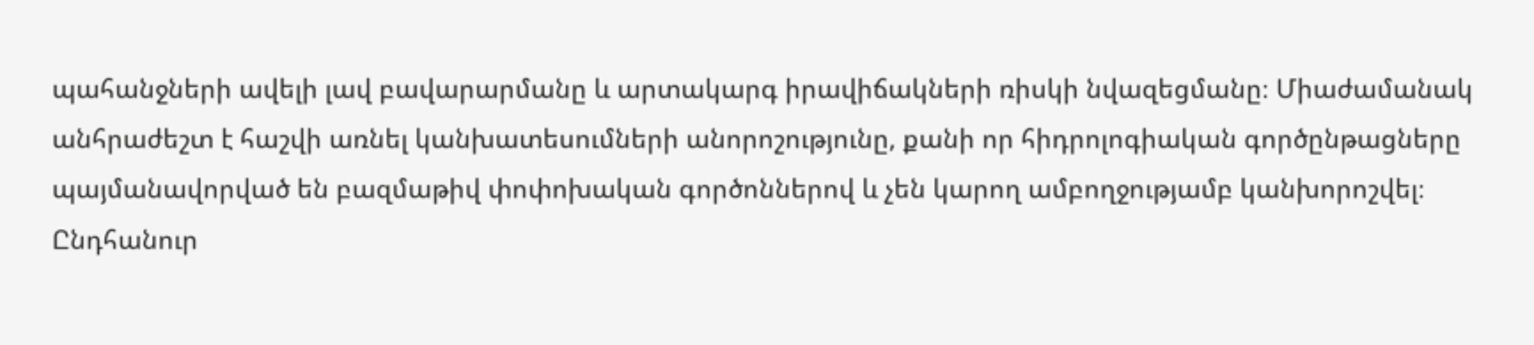պահանջների ավելի լավ բավարարմանը և արտակարգ իրավիճակների ռիսկի նվազեցմանը։ Միաժամանակ անհրաժեշտ է հաշվի առնել կանխատեսումների անորոշությունը, քանի որ հիդրոլոգիական գործընթացները պայմանավորված են բազմաթիվ փոփոխական գործոններով և չեն կարող ամբողջությամբ կանխորոշվել։ Ընդհանուր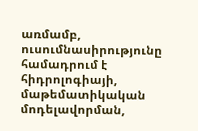առմամբ, ուսումնասիրությունը համադրում է հիդրոլոգիայի, մաթեմատիկական մոդելավորման,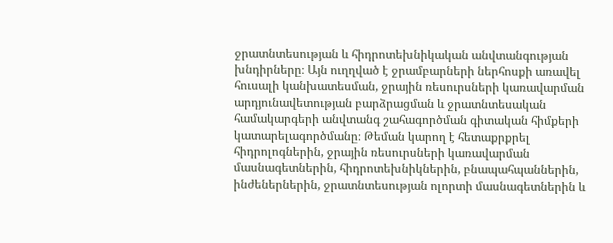ջրատնտեսության և հիդրոտեխնիկական անվտանգության խնդիրները։ Այն ուղղված է ջրամբարների ներհոսքի առավել հուսալի կանխատեսման, ջրային ռեսուրսների կառավարման արդյունավետության բարձրացման և ջրատնտեսական համակարգերի անվտանգ շահագործման գիտական հիմքերի կատարելագործմանը։ Թեման կարող է հետաքրքրել հիդրոլոգներին, ջրային ռեսուրսների կառավարման մասնագետներին, հիդրոտեխնիկներին, բնապահպաններին, ինժեներներին, ջրատնտեսության ոլորտի մասնագետներին և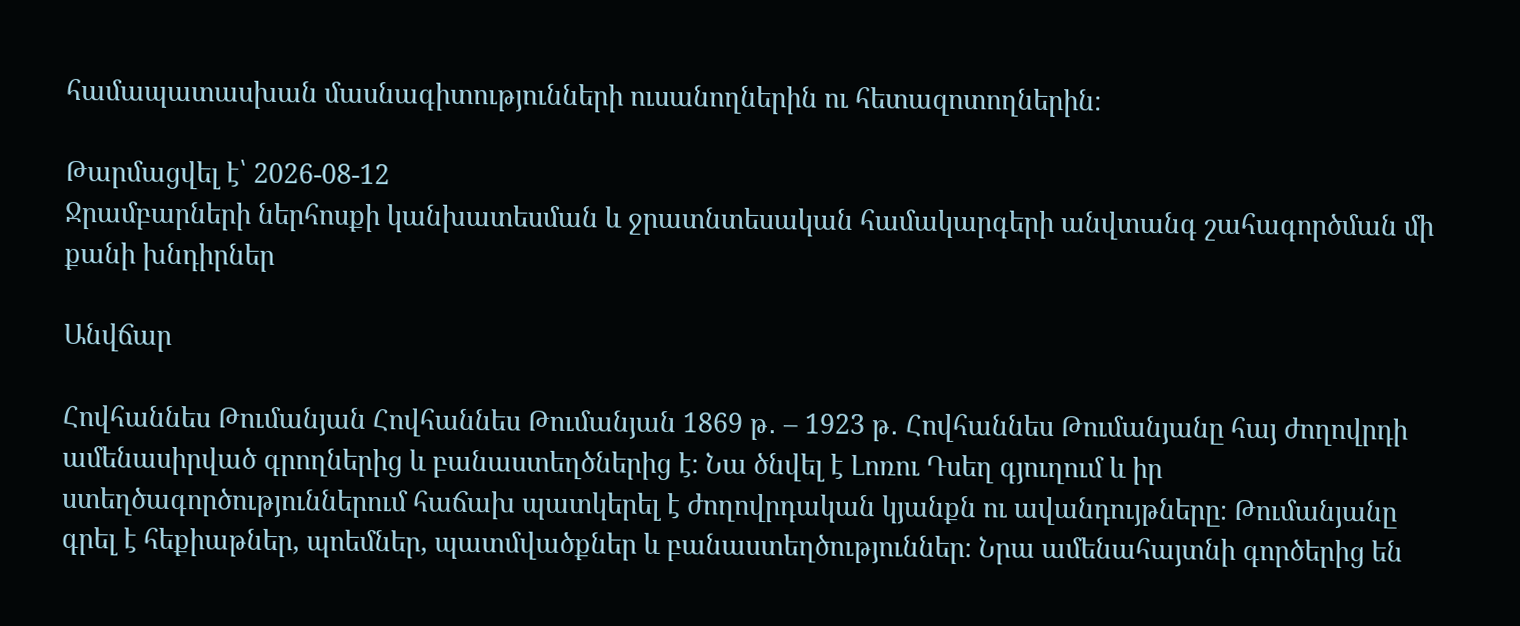համապատասխան մասնագիտությունների ուսանողներին ու հետազոտողներին։

Թարմացվել է՝ 2026-08-12
Ջրամբարների ներհոսքի կանխատեսման և ջրատնտեսական համակարգերի անվտանգ շահագործման մի քանի խնդիրներ

Անվճար

Հովհաննես Թումանյան Հովհաննես Թումանյան 1869 թ․ – 1923 թ․ Հովհաննես Թումանյանը հայ ժողովրդի ամենասիրված գրողներից և բանաստեղծներից է։ Նա ծնվել է Լոռու Դսեղ գյուղում և իր ստեղծագործություններում հաճախ պատկերել է ժողովրդական կյանքն ու ավանդույթները։ Թումանյանը գրել է հեքիաթներ, պոեմներ, պատմվածքներ և բանաստեղծություններ։ Նրա ամենահայտնի գործերից են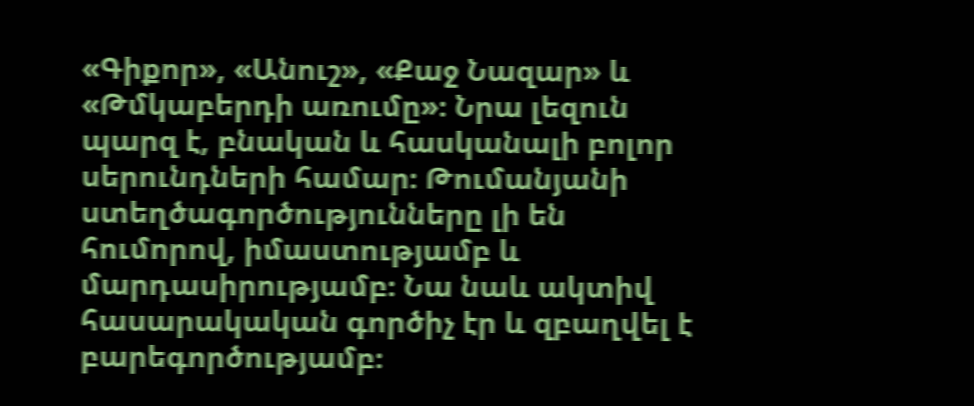«Գիքոր», «Անուշ», «Քաջ Նազար» և «Թմկաբերդի առումը»։ Նրա լեզուն պարզ է, բնական և հասկանալի բոլոր սերունդների համար։ Թումանյանի ստեղծագործությունները լի են հումորով, իմաստությամբ և մարդասիրությամբ։ Նա նաև ակտիվ հասարակական գործիչ էր և զբաղվել է բարեգործությամբ։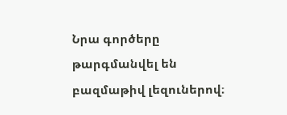Նրա գործերը թարգմանվել են բազմաթիվ լեզուներով։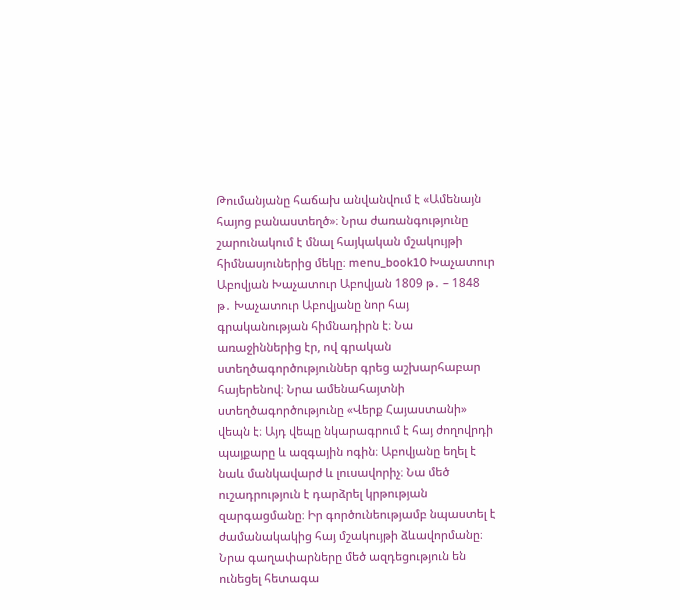Թումանյանը հաճախ անվանվում է «Ամենայն հայոց բանաստեղծ»։ Նրա ժառանգությունը շարունակում է մնալ հայկական մշակույթի հիմնասյուներից մեկը։ menu_book10 Խաչատուր Աբովյան Խաչատուր Աբովյան 1809 թ․ – 1848 թ․ Խաչատուր Աբովյանը նոր հայ գրականության հիմնադիրն է։ Նա առաջիններից էր, ով գրական ստեղծագործություններ գրեց աշխարհաբար հայերենով։ Նրա ամենահայտնի ստեղծագործությունը «Վերք Հայաստանի» վեպն է։ Այդ վեպը նկարագրում է հայ ժողովրդի պայքարը և ազգային ոգին։ Աբովյանը եղել է նաև մանկավարժ և լուսավորիչ։ Նա մեծ ուշադրություն է դարձրել կրթության զարգացմանը։ Իր գործունեությամբ նպաստել է ժամանակակից հայ մշակույթի ձևավորմանը։ Նրա գաղափարները մեծ ազդեցություն են ունեցել հետագա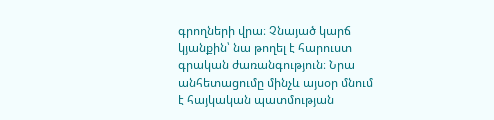գրողների վրա։ Չնայած կարճ կյանքին՝ նա թողել է հարուստ գրական ժառանգություն։ Նրա անհետացումը մինչև այսօր մնում է հայկական պատմության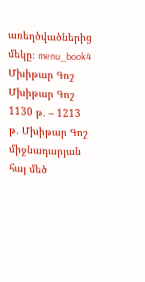առեղծվածներից մեկը։ menu_book4 Մխիթար Գոշ Մխիթար Գոշ 1130 թ․ – 1213 թ․ Մխիթար Գոշ միջնադարյան հայ մեծ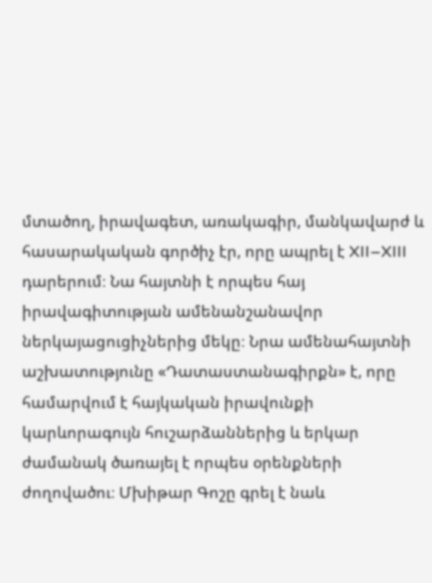մտածող, իրավագետ, առակագիր, մանկավարժ և հասարակական գործիչ էր, որը ապրել է XII–XIII դարերում։ Նա հայտնի է որպես հայ իրավագիտության ամենանշանավոր ներկայացուցիչներից մեկը։ Նրա ամենահայտնի աշխատությունը «Դատաստանագիրքն» է, որը համարվում է հայկական իրավունքի կարևորագույն հուշարձաններից և երկար ժամանակ ծառայել է որպես օրենքների ժողովածու։ Մխիթար Գոշը գրել է նաև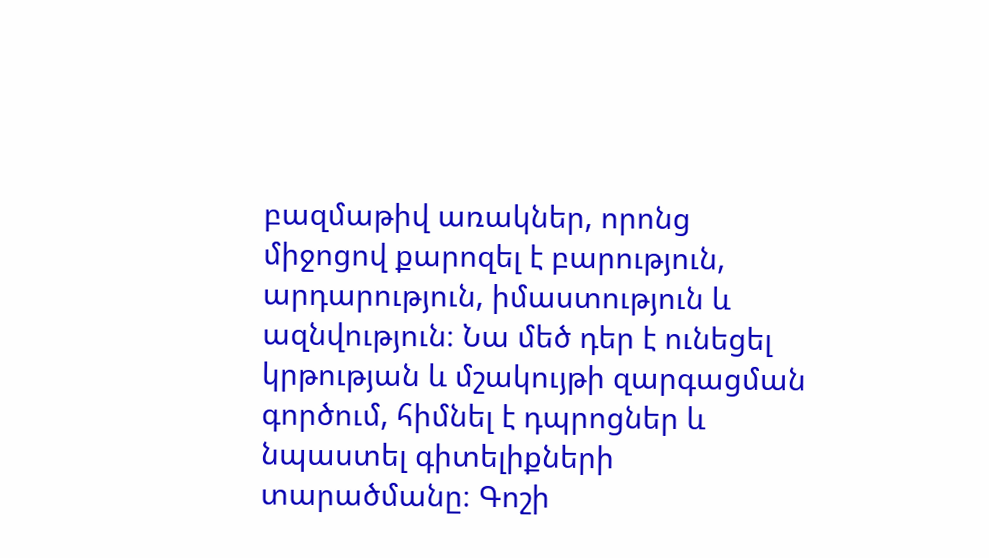բազմաթիվ առակներ, որոնց միջոցով քարոզել է բարություն, արդարություն, իմաստություն և ազնվություն։ Նա մեծ դեր է ունեցել կրթության և մշակույթի զարգացման գործում, հիմնել է դպրոցներ և նպաստել գիտելիքների տարածմանը։ Գոշի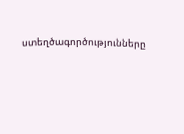ստեղծագործությունները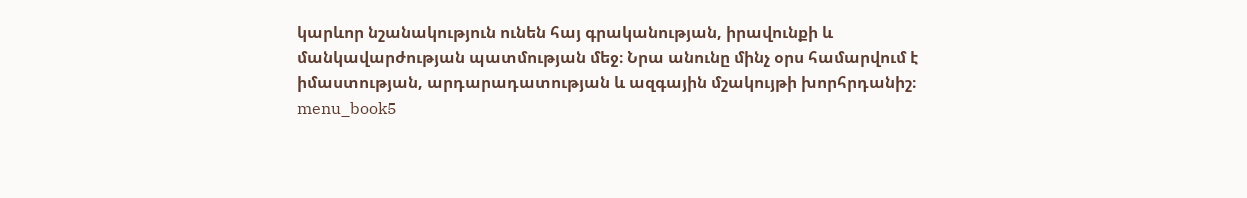կարևոր նշանակություն ունեն հայ գրականության, իրավունքի և մանկավարժության պատմության մեջ։ Նրա անունը մինչ օրս համարվում է իմաստության, արդարադատության և ազգային մշակույթի խորհրդանիշ։ menu_book5